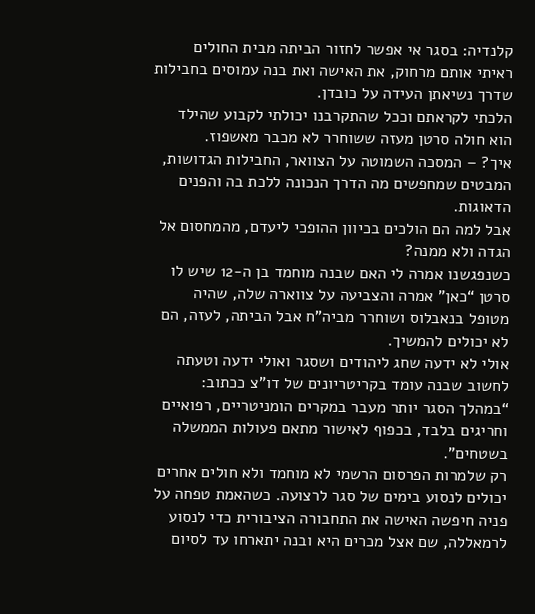קלנדיה: בסגר אי אפשר לחזור הביתה מבית החולים
ראיתי אותם מרחוק, את האישה ואת בנה עמוסים בחבילות שדרך נשיאתן העידה על כובדן.
הלכתי לקראתם וככל שהתקרבנו יכולתי לקבוע שהילד הוא חולה סרטן מעזה ששוחרר לא מכבר מאשפוז.
איך? – המסכה השמוטה על הצוואר, החבילות הגדושות, המבטים שמחפשים מה הדרך הנכונה ללכת בה והפנים הדאוגות.
אבל למה הם הולכים בכיוון ההופכי ליעדם, מהמחסום אל הגדה ולא ממנה?
כשנפגשנו אמרה לי האם שבנה מוחמד בן ה-12 שיש לו סרטן “כאן” אמרה והצביעה על צווארה שלה, שהיה מטופל בנאבלוס ושוחרר מביה”ח אבל הביתה, לעזה, הם לא יכולים להמשיך.
אולי לא ידעה שחג ליהודים ושסגר ואולי ידעה וטעתה לחשוב שבנה עומד בקריטריונים של דו”צ ככתוב: “במהלך הסגר יותר מעבר במקרים הומניטריים, רפואיים וחריגים בלבד, בכפוף לאישור מתאם פעולות הממשלה בשטחים”.
רק שלמרות הפרסום הרשמי לא מוחמד ולא חולים אחרים יכולים לנסוע בימים של סגר לרצועה. כשהאמת טפחה על פניה חיפשה האישה את התחבורה הציבורית כדי לנסוע לרמאללה, שם אצל מכרים היא ובנה יתארחו עד לסיום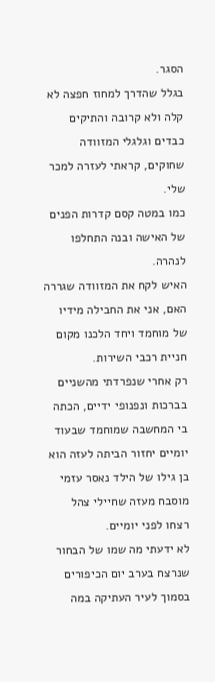הסגר.
בגלל שהדרך למחוז חפצה לא קלה ולא קרובה והתיקים כבדים וגלגלי המזוודה שחוקים, קראתי לעזרה למכר שלי.
כמו במטה קסם קדרות הפנים של האישה ובנה התחלפו לנהרה.
האיש לקח את המזוודה שגררה האם, אני את החבילה מידיו של מוחמד ויחד הלכנו מקום חניית רכבי השירות.
רק אחרי שנפרדתי מהשניים בברכות ונפנופי ידיים, הכתה בי המחשבה שמוחמד שבעוד יומיים יחזור הביתה לעזה הוא בן גילו של הילד נאסר עזמי מוסבח מעזה שחיילי צהל רצחו לפני יומיים.
לא ידעתי מה שמו של הבחור שנרצח בערב יום הכיפורים בסמוך לעיר העתיקה במה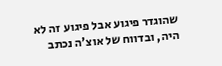שהוגדר פיגוע אבל פיגוע זה לא היה, ובדווח של אוצ’ה נכתב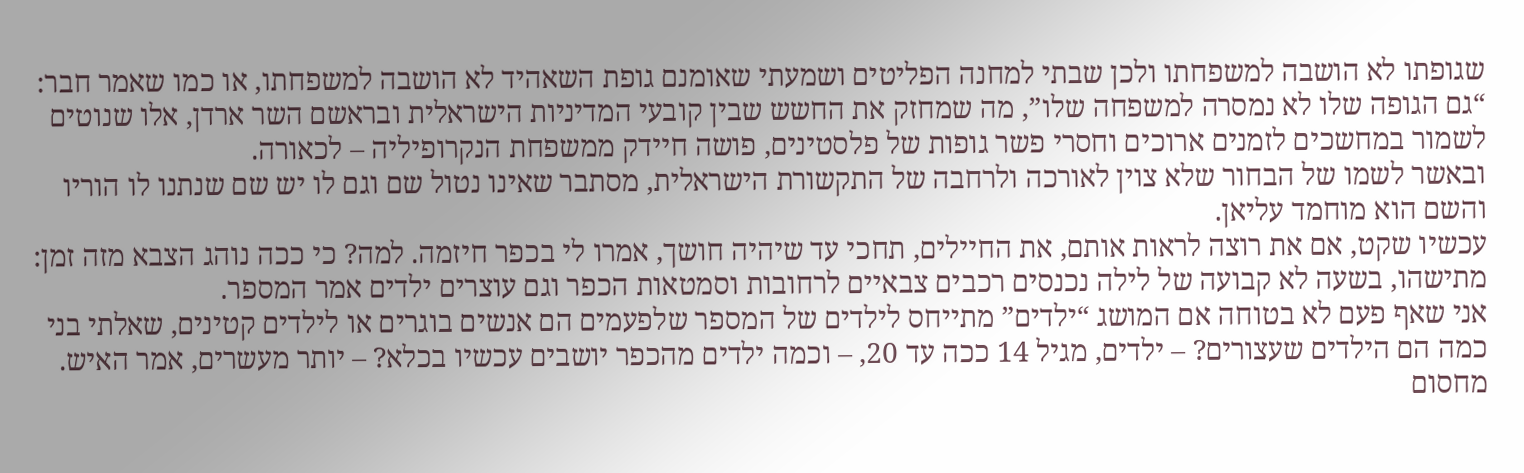שגופתו לא הושבה למשפחתו ולכן שבתי למחנה הפליטים ושמעתי שאומנם גופת השאהיד לא הושבה למשפחתו, או כמו שאמר חבר: “גם הגופה שלו לא נמסרה למשפחה שלו”, מה שמחזק את החשש שבין קובעי המדיניות הישראלית ובראשם השר ארדן, אלו שנוטים לשמור במחשכים לזמנים ארוכים וחסרי פשר גופות של פלסטינים, פושה חיידק ממשפחת הנקרופיליה – לכאורה.
ובאשר לשמו של הבחור שלא צוין לאורכה ולרחבה של התקשורת הישראלית, מסתבר שאינו נטול שם וגם לו יש שם שנתנו לו הוריו והשם הוא מוחמד עליאן.
עכשיו שקט, אם את רוצה לראות אותם, את החיילים, תחכי עד שיהיה חושך, אמרו לי בכפר חיזמה. למה? כי ככה נוהג הצבא מזה זמן: מתישהו, בשעה לא קבועה של לילה נכנסים רכבים צבאיים לרחובות וסמטאות הכפר וגם עוצרים ילדים אמר המספר.
אני שאף פעם לא בטוחה אם המושג “ילדים” מתייחס לילדים של המספר שלפעמים הם אנשים בוגרים או לילדים קטינים, שאלתי בני כמה הם הילדים שעצורים? – ילדים, מגיל 14 ככה עד 20, – וכמה ילדים מהכפר יושבים עכשיו בכלא? – יותר מעשרים, אמר האיש.
מחסום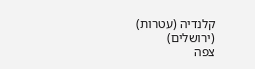קלנדיה (עטרות) (ירושלים)
צפה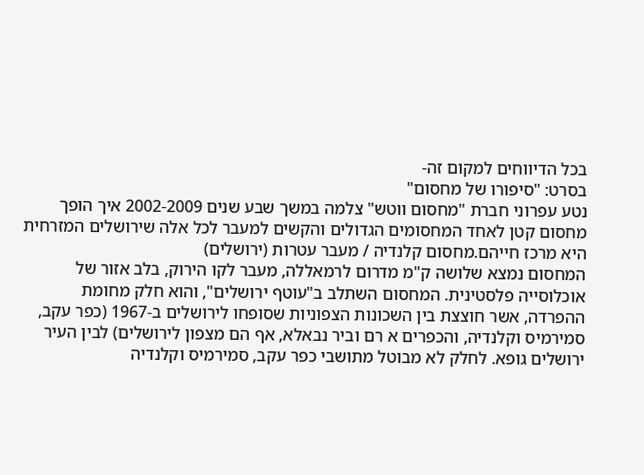בכל הדיווחים למקום זה-
בסרט: "סיפורו של מחסום"
נטע עפרוני חברת "מחסום ווטש" צלמה במשך שבע שנים 2002-2009 איך הופך מחסום קטן לאחד המחסומים הגדולים והקשים למעבר לכל אלה שירושלים המזרחית היא מרכז חייהם.מחסום קלנדיה / מעבר עטרות (ירושלים)
המחסום נמצא שלושה ק"מ מדרום לרמאללה, מעבר לקו הירוק, בלב אזור של אוכלוסייה פלסטינית. המחסום השתלב ב"עוטף ירושלים", והוא חלק מחומת ההפרדה, אשר חוצצת בין השכונות הצפוניות שסופחו לירושלים ב-1967 (כפר עקב, סמירמיס וקלנדיה, והכפרים א רם וביר נבאלא, אף הם מצפון לירושלים) לבין העיר ירושלים גופא. לחלק לא מבוטל מתושבי כפר עקב, סמירמיס וקלנדיה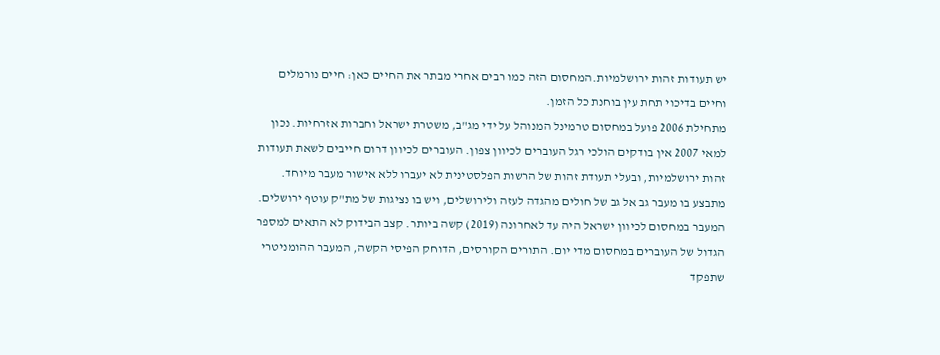יש תעודות זהות ירושלמיות.המחסום הזה כמו רבים אחרי מבתר את החיים כאן: חיים נורמלים וחיים בדיכוי תחת עין בוחנת כל הזמן.
מתחילת 2006 פועל במחסום טרמינל המנוהל על ידי מג"ב, משטרת ישראל וחברות אזרחיות. נכון למאי 2007 אין בודקים הולכי רגל העוברים לכיוון צפון. העוברים לכיוון דרום חייבים לשאת תעודות זהות ירושלמיות, ובעלי תעודת זהות של הרשות הפלסטינית לא יעברו ללא אישור מעבר מיוחד. מתבצע בו מעבר גב אל גב של חולים מהגדה לעזה ולירושלים, ויש בו נציגות של מת"ק עוטף ירושלים.
המעבר במחסום לכיוון ישראל היה עד לאחרונה (2019) קשה ביותר. קצב הבידוק לא התאים למספר הגדול של העוברים במחסום מדי יום. התורים הקורסים, הדוחק הפיסי הקשה, המעבר ההומניטרי שתפקד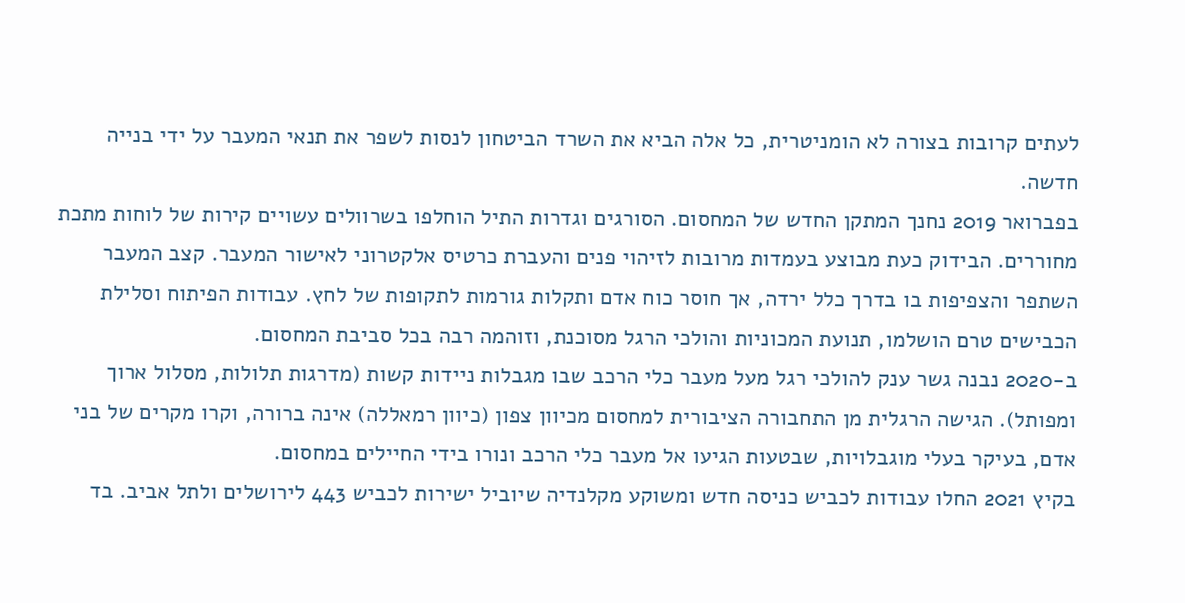לעתים קרובות בצורה לא הומניטרית, כל אלה הביא את השרד הביטחון לנסות לשפר את תנאי המעבר על ידי בנייה חדשה.
בפברואר 2019 נחנך המתקן החדש של המחסום. הסורגים וגדרות התיל הוחלפו בשרוולים עשויים קירות של לוחות מתכת מחוררים. הבידוק כעת מבוצע בעמדות מרובות לזיהוי פנים והעברת כרטיס אלקטרוני לאישור המעבר. קצב המעבר השתפר והצפיפות בו בדרך כלל ירדה, אך חוסר כוח אדם ותקלות גורמות לתקופות של לחץ. עבודות הפיתוח וסלילת הכבישים טרם הושלמו, תנועת המכוניות והולכי הרגל מסוכנת, וזוהמה רבה בכל סביבת המחסום.
ב-2020 נבנה גשר ענק להולכי רגל מעל מעבר כלי הרכב שבו מגבלות ניידות קשות (מדרגות תלולות, מסלול ארוך ומפותל). הגישה הרגלית מן התחבורה הציבורית למחסום מכיוון צפון (כיוון רמאללה) אינה ברורה, וקרו מקרים של בני אדם, בעיקר בעלי מוגבלויות, שבטעות הגיעו אל מעבר כלי הרכב ונורו בידי החיילים במחסום.
בקיץ 2021 החלו עבודות לכביש כניסה חדש ומשוקע מקלנדיה שיוביל ישירות לכביש 443 לירושלים ולתל אביב. בד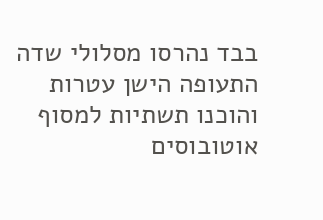בבד נהרסו מסלולי שדה התעופה הישן עטרות והוכנו תשתיות למסוף אוטובוסים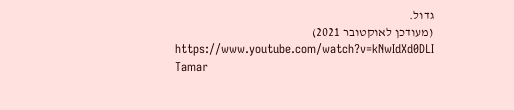גדול.
(מעודכן לאוקטובר 2021)
https://www.youtube.com/watch?v=kNwIdXd0DLI
Tamar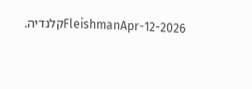FleishmanApr-12-2026קלנדיה.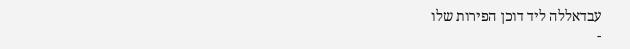עבדאללה ליד דוכן הפירות שלו
-